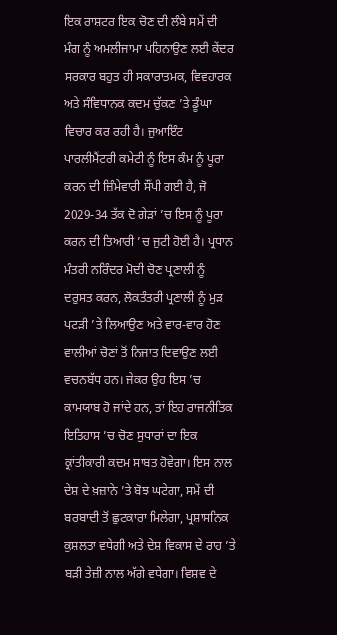ਇਕ ਰਾਸ਼ਟਰ ਇਕ ਚੋਣ ਦੀ ਲੰਬੇ ਸਮੇਂ ਦੀ ਮੰਗ ਨੂੰ ਅਮਲੀਜਾਮਾ ਪਹਿਨਾਉਣ ਲਈ ਕੇਂਦਰ ਸਰਕਾਰ ਬਹੁਤ ਹੀ ਸਕਾਰਾਤਮਕ, ਵਿਵਹਾਰਕ ਅਤੇ ਸੰਵਿਧਾਨਕ ਕਦਮ ਚੁੱਕਣ ’ਤੇ ਡੂੰਘਾ ਵਿਚਾਰ ਕਰ ਰਹੀ ਹੈ। ਜੁਆਇੰਟ ਪਾਰਲੀਮੈਂਟਰੀ ਕਮੇਟੀ ਨੂੰ ਇਸ ਕੰਮ ਨੂੰ ਪੂਰਾ ਕਰਨ ਦੀ ਜ਼ਿੰਮੇਵਾਰੀ ਸੌਂਪੀ ਗਈ ਹੈ, ਜੋ 2029-34 ਤੱਕ ਦੋ ਗੇੜਾਂ ’ਚ ਇਸ ਨੂੰ ਪੂਰਾ ਕਰਨ ਦੀ ਤਿਆਰੀ ’ਚ ਜੁਟੀ ਹੋਈ ਹੈ। ਪ੍ਰਧਾਨ ਮੰਤਰੀ ਨਰਿੰਦਰ ਮੋਦੀ ਚੋਣ ਪ੍ਰਣਾਲੀ ਨੂੰ ਦਰੁਸਤ ਕਰਨ, ਲੋਕਤੰਤਰੀ ਪ੍ਰਣਾਲੀ ਨੂੰ ਮੁੜ ਪਟੜੀ ’ਤੇ ਲਿਆਉਣ ਅਤੇ ਵਾਰ-ਵਾਰ ਹੋਣ ਵਾਲੀਆਂ ਚੋਣਾਂ ਤੋਂ ਨਿਜਾਤ ਦਿਵਾਉਣ ਲਈ ਵਚਨਬੱਧ ਹਨ। ਜੇਕਰ ਉਹ ਇਸ ’ਚ ਕਾਮਯਾਬ ਹੋ ਜਾਂਦੇ ਹਨ, ਤਾਂ ਇਹ ਰਾਜਨੀਤਿਕ ਇਤਿਹਾਸ ’ਚ ਚੋਣ ਸੁਧਾਰਾਂ ਦਾ ਇਕ ਕ੍ਰਾਂਤੀਕਾਰੀ ਕਦਮ ਸਾਬਤ ਹੋਵੇਗਾ। ਇਸ ਨਾਲ ਦੇਸ਼ ਦੇ ਖ਼ਜ਼ਾਨੇ ’ਤੇ ਬੋਝ ਘਟੇਗਾ, ਸਮੇਂ ਦੀ ਬਰਬਾਦੀ ਤੋਂ ਛੁਟਕਾਰਾ ਮਿਲੇਗਾ, ਪ੍ਰਸ਼ਾਸਨਿਕ ਕੁਸ਼ਲਤਾ ਵਧੇਗੀ ਅਤੇ ਦੇਸ਼ ਵਿਕਾਸ ਦੇ ਰਾਹ ’ਤੇ ਬੜੀ ਤੇਜ਼ੀ ਨਾਲ ਅੱਗੇ ਵਧੇਗਾ। ਵਿਸ਼ਵ ਦੇ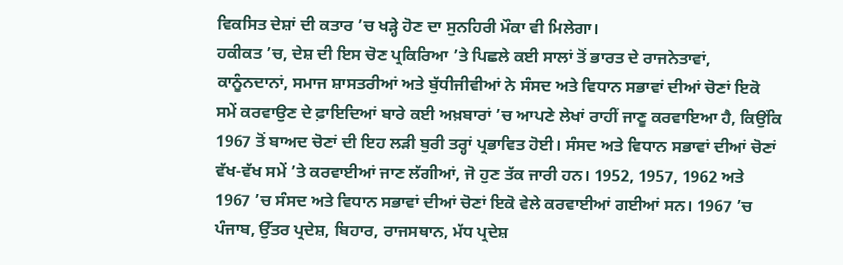ਵਿਕਸਿਤ ਦੇਸ਼ਾਂ ਦੀ ਕਤਾਰ ’ਚ ਖੜ੍ਹੇ ਹੋਣ ਦਾ ਸੁਨਹਿਰੀ ਮੌਕਾ ਵੀ ਮਿਲੇਗਾ।
ਹਕੀਕਤ ’ਚ, ਦੇਸ਼ ਦੀ ਇਸ ਚੋਣ ਪ੍ਰਕਿਰਿਆ ’ਤੇ ਪਿਛਲੇ ਕਈ ਸਾਲਾਂ ਤੋਂ ਭਾਰਤ ਦੇ ਰਾਜਨੇਤਾਵਾਂ, ਕਾਨੂੰਨਦਾਨਾਂ, ਸਮਾਜ ਸ਼ਾਸਤਰੀਆਂ ਅਤੇ ਬੁੱਧੀਜੀਵੀਆਂ ਨੇ ਸੰਸਦ ਅਤੇ ਵਿਧਾਨ ਸਭਾਵਾਂ ਦੀਆਂ ਚੋਣਾਂ ਇਕੋ ਸਮੇਂ ਕਰਵਾਉਣ ਦੇ ਫ਼ਾਇਦਿਆਂ ਬਾਰੇ ਕਈ ਅਖ਼ਬਾਰਾਂ ’ਚ ਆਪਣੇ ਲੇਖਾਂ ਰਾਹੀਂ ਜਾਣੂ ਕਰਵਾਇਆ ਹੈ, ਕਿਉਂਕਿ 1967 ਤੋਂ ਬਾਅਦ ਚੋਣਾਂ ਦੀ ਇਹ ਲੜੀ ਬੁਰੀ ਤਰ੍ਹਾਂ ਪ੍ਰਭਾਵਿਤ ਹੋਈ। ਸੰਸਦ ਅਤੇ ਵਿਧਾਨ ਸਭਾਵਾਂ ਦੀਆਂ ਚੋਣਾਂ ਵੱਖ-ਵੱਖ ਸਮੇਂ ’ਤੇ ਕਰਵਾਈਆਂ ਜਾਣ ਲੱਗੀਆਂ, ਜੋ ਹੁਣ ਤੱਕ ਜਾਰੀ ਹਨ। 1952, 1957, 1962 ਅਤੇ 1967 ’ਚ ਸੰਸਦ ਅਤੇ ਵਿਧਾਨ ਸਭਾਵਾਂ ਦੀਆਂ ਚੋਣਾਂ ਇਕੋ ਵੇਲੇ ਕਰਵਾਈਆਂ ਗਈਆਂ ਸਨ। 1967 ’ਚ ਪੰਜਾਬ, ਉੱਤਰ ਪ੍ਰਦੇਸ਼, ਬਿਹਾਰ, ਰਾਜਸਥਾਨ, ਮੱਧ ਪ੍ਰਦੇਸ਼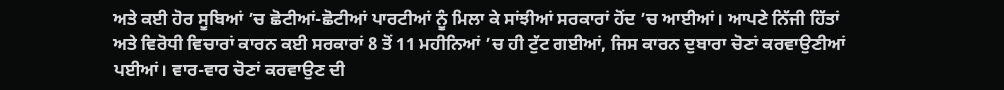ਅਤੇ ਕਈ ਹੋਰ ਸੂਬਿਆਂ ’ਚ ਛੋਟੀਆਂ-ਛੋਟੀਆਂ ਪਾਰਟੀਆਂ ਨੂੰ ਮਿਲਾ ਕੇ ਸਾਂਝੀਆਂ ਸਰਕਾਰਾਂ ਹੋਂਦ ’ਚ ਆਈਆਂ। ਆਪਣੇ ਨਿੱਜੀ ਹਿੱਤਾਂ ਅਤੇ ਵਿਰੋਧੀ ਵਿਚਾਰਾਂ ਕਾਰਨ ਕਈ ਸਰਕਾਰਾਂ 8 ਤੋਂ 11 ਮਹੀਨਿਆਂ ’ਚ ਹੀ ਟੁੱਟ ਗਈਆਂ, ਜਿਸ ਕਾਰਨ ਦੁਬਾਰਾ ਚੋਣਾਂ ਕਰਵਾਉਣੀਆਂ ਪਈਆਂ। ਵਾਰ-ਵਾਰ ਚੋਣਾਂ ਕਰਵਾਉਣ ਦੀ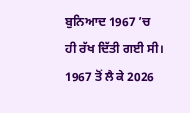ਬੁਨਿਆਦ 1967 ’ਚ ਹੀ ਰੱਖ ਦਿੱਤੀ ਗਈ ਸੀ।
1967 ਤੋਂ ਲੈ ਕੇ 2026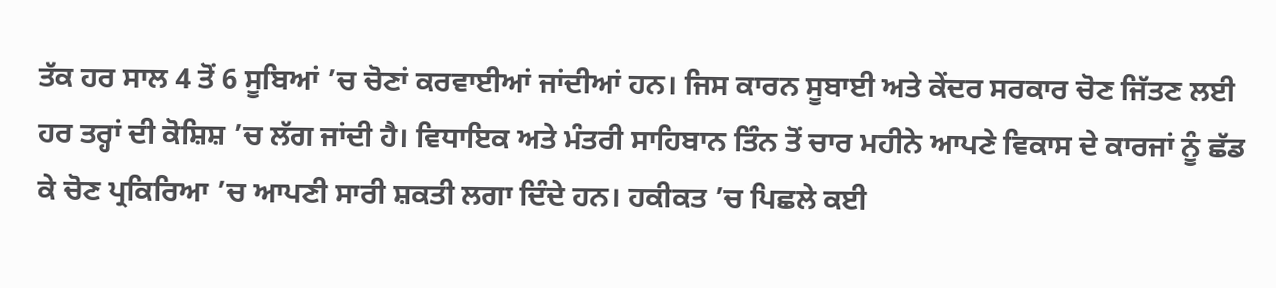ਤੱਕ ਹਰ ਸਾਲ 4 ਤੋਂ 6 ਸੂਬਿਆਂ ’ਚ ਚੋਣਾਂ ਕਰਵਾਈਆਂ ਜਾਂਦੀਆਂ ਹਨ। ਜਿਸ ਕਾਰਨ ਸੂਬਾਈ ਅਤੇ ਕੇਂਦਰ ਸਰਕਾਰ ਚੋਣ ਜਿੱਤਣ ਲਈ ਹਰ ਤਰ੍ਹਾਂ ਦੀ ਕੋਸ਼ਿਸ਼ ’ਚ ਲੱਗ ਜਾਂਦੀ ਹੈ। ਵਿਧਾਇਕ ਅਤੇ ਮੰਤਰੀ ਸਾਹਿਬਾਨ ਤਿੰਨ ਤੋਂ ਚਾਰ ਮਹੀਨੇ ਆਪਣੇ ਵਿਕਾਸ ਦੇ ਕਾਰਜਾਂ ਨੂੰ ਛੱਡ ਕੇ ਚੋਣ ਪ੍ਰਕਿਰਿਆ ’ਚ ਆਪਣੀ ਸਾਰੀ ਸ਼ਕਤੀ ਲਗਾ ਦਿੰਦੇ ਹਨ। ਹਕੀਕਤ ’ਚ ਪਿਛਲੇ ਕਈ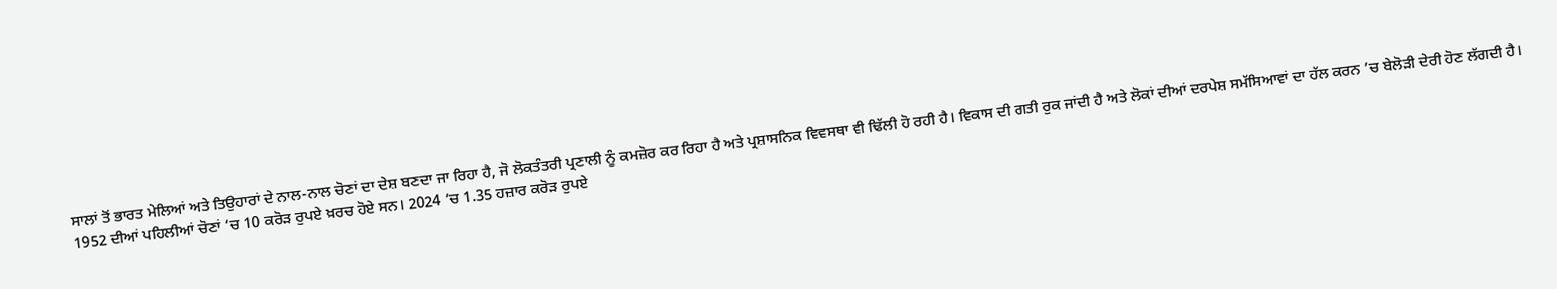ਸਾਲਾਂ ਤੋਂ ਭਾਰਤ ਮੇਲਿਆਂ ਅਤੇ ਤਿਉਹਾਰਾਂ ਦੇ ਨਾਲ-ਨਾਲ ਚੋਣਾਂ ਦਾ ਦੇਸ਼ ਬਣਦਾ ਜਾ ਰਿਹਾ ਹੈ, ਜੋ ਲੋਕਤੰਤਰੀ ਪ੍ਰਣਾਲੀ ਨੂੰ ਕਮਜ਼ੋਰ ਕਰ ਰਿਹਾ ਹੈ ਅਤੇ ਪ੍ਰਸ਼ਾਸਨਿਕ ਵਿਵਸਥਾ ਵੀ ਢਿੱਲੀ ਹੋ ਰਹੀ ਹੈ। ਵਿਕਾਸ ਦੀ ਗਤੀ ਰੁਕ ਜਾਂਦੀ ਹੈ ਅਤੇ ਲੋਕਾਂ ਦੀਆਂ ਦਰਪੇਸ਼ ਸਮੱਸਿਆਵਾਂ ਦਾ ਹੱਲ ਕਰਨ ’ਚ ਬੇਲੋੜੀ ਦੇਰੀ ਹੋਣ ਲੱਗਦੀ ਹੈ।
1952 ਦੀਆਂ ਪਹਿਲੀਆਂ ਚੋਣਾਂ ’ਚ 10 ਕਰੋੜ ਰੁਪਏ ਖ਼ਰਚ ਹੋਏ ਸਨ। 2024 ’ਚ 1.35 ਹਜ਼ਾਰ ਕਰੋੜ ਰੁਪਏ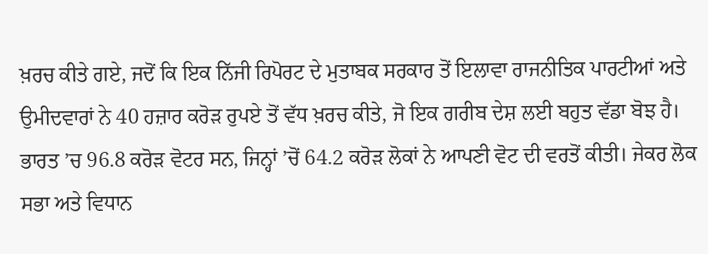ਖ਼ਰਚ ਕੀਤੇ ਗਏ, ਜਦੋਂ ਕਿ ਇਕ ਨਿੱਜੀ ਰਿਪੋਰਟ ਦੇ ਮੁਤਾਬਕ ਸਰਕਾਰ ਤੋਂ ਇਲਾਵਾ ਰਾਜਨੀਤਿਕ ਪਾਰਟੀਆਂ ਅਤੇ ਉਮੀਦਵਾਰਾਂ ਨੇ 40 ਹਜ਼ਾਰ ਕਰੋੜ ਰੁਪਏ ਤੋਂ ਵੱਧ ਖ਼ਰਚ ਕੀਤੇ, ਜੋ ਇਕ ਗਰੀਬ ਦੇਸ਼ ਲਈ ਬਹੁਤ ਵੱਡਾ ਬੋਝ ਹੈ। ਭਾਰਤ ’ਚ 96.8 ਕਰੋੜ ਵੋਟਰ ਸਨ, ਜਿਨ੍ਹਾਂ ’ਚੋਂ 64.2 ਕਰੋੜ ਲੋਕਾਂ ਨੇ ਆਪਣੀ ਵੋਟ ਦੀ ਵਰਤੋਂ ਕੀਤੀ। ਜੇਕਰ ਲੋਕ ਸਭਾ ਅਤੇ ਵਿਧਾਨ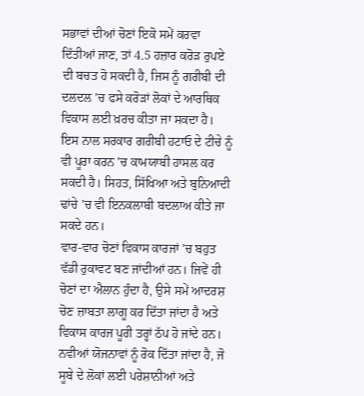ਸਭਾਵਾਂ ਦੀਆਂ ਚੋਣਾਂ ਇਕੋ ਸਮੇਂ ਕਰਵਾ ਦਿੱਤੀਆਂ ਜਾਣ, ਤਾਂ 4.5 ਹਜ਼ਾਰ ਕਰੋੜ ਰੁਪਏ ਦੀ ਬਚਤ ਹੋ ਸਕਦੀ ਹੈ, ਜਿਸ ਨੂੰ ਗਰੀਬੀ ਦੀ ਦਲਦਲ ’ਚ ਫਸੇ ਕਰੋੜਾਂ ਲੋਕਾਂ ਦੇ ਆਰਥਿਕ ਵਿਕਾਸ ਲਈ ਖ਼ਰਚ ਕੀਤਾ ਜਾ ਸਕਦਾ ਹੈ। ਇਸ ਨਾਲ ਸਰਕਾਰ ਗਰੀਬੀ ਹਟਾਓ ਦੇ ਟੀਚੇ ਨੂੰ ਵੀ ਪੂਰਾ ਕਰਨ ’ਚ ਕਾਮਯਾਬੀ ਹਾਸਲ ਕਰ ਸਕਦੀ ਹੈ। ਸਿਹਤ, ਸਿੱਖਿਆ ਅਤੇ ਬੁਨਿਆਦੀ ਢਾਂਚੇ ’ਚ ਵੀ ਇਨਕਲਾਬੀ ਬਦਲਾਅ ਕੀਤੇ ਜਾ ਸਕਦੇ ਹਨ।
ਵਾਰ-ਵਾਰ ਚੋਣਾਂ ਵਿਕਾਸ ਕਾਰਜਾਂ ’ਚ ਬਹੁਤ ਵੱਡੀ ਰੁਕਾਵਟ ਬਣ ਜਾਂਦੀਆਂ ਹਨ। ਜਿਵੇਂ ਹੀ ਚੋਣਾਂ ਦਾ ਐਲਾਨ ਹੁੰਦਾ ਹੈ, ਉਸੇ ਸਮੇਂ ਆਦਰਸ਼ ਚੋਣ ਜ਼ਾਬਤਾ ਲਾਗੂ ਕਰ ਦਿੱਤਾ ਜਾਂਦਾ ਹੈ ਅਤੇ ਵਿਕਾਸ ਕਾਰਜ ਪੂਰੀ ਤਰ੍ਹਾਂ ਠੱਪ ਹੋ ਜਾਂਦੇ ਹਨ। ਨਵੀਆਂ ਯੋਜਨਾਵਾਂ ਨੂੰ ਰੋਕ ਦਿੱਤਾ ਜਾਂਦਾ ਹੈ, ਜੋ ਸੂਬੇ ਦੇ ਲੋਕਾਂ ਲਈ ਪਰੇਸ਼ਾਨੀਆਂ ਅਤੇ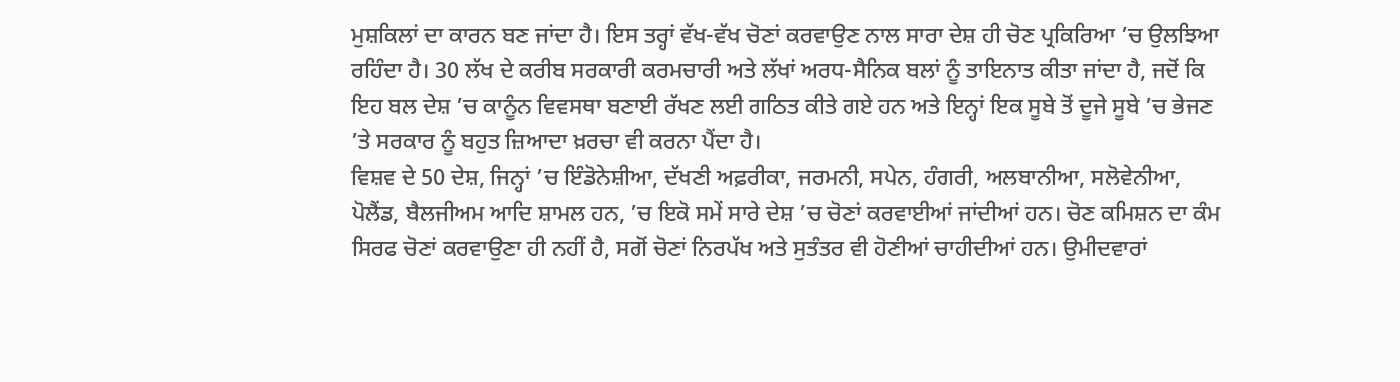ਮੁਸ਼ਕਿਲਾਂ ਦਾ ਕਾਰਨ ਬਣ ਜਾਂਦਾ ਹੈ। ਇਸ ਤਰ੍ਹਾਂ ਵੱਖ-ਵੱਖ ਚੋਣਾਂ ਕਰਵਾਉਣ ਨਾਲ ਸਾਰਾ ਦੇਸ਼ ਹੀ ਚੋਣ ਪ੍ਰਕਿਰਿਆ ’ਚ ਉਲਝਿਆ ਰਹਿੰਦਾ ਹੈ। 30 ਲੱਖ ਦੇ ਕਰੀਬ ਸਰਕਾਰੀ ਕਰਮਚਾਰੀ ਅਤੇ ਲੱਖਾਂ ਅਰਧ-ਸੈਨਿਕ ਬਲਾਂ ਨੂੰ ਤਾਇਨਾਤ ਕੀਤਾ ਜਾਂਦਾ ਹੈ, ਜਦੋਂ ਕਿ ਇਹ ਬਲ ਦੇਸ਼ ’ਚ ਕਾਨੂੰਨ ਵਿਵਸਥਾ ਬਣਾਈ ਰੱਖਣ ਲਈ ਗਠਿਤ ਕੀਤੇ ਗਏ ਹਨ ਅਤੇ ਇਨ੍ਹਾਂ ਇਕ ਸੂਬੇ ਤੋਂ ਦੂਜੇ ਸੂਬੇ ’ਚ ਭੇਜਣ ’ਤੇ ਸਰਕਾਰ ਨੂੰ ਬਹੁਤ ਜ਼ਿਆਦਾ ਖ਼ਰਚਾ ਵੀ ਕਰਨਾ ਪੈਂਦਾ ਹੈ।
ਵਿਸ਼ਵ ਦੇ 50 ਦੇਸ਼, ਜਿਨ੍ਹਾਂ ’ਚ ਇੰਡੋਨੇਸ਼ੀਆ, ਦੱਖਣੀ ਅਫ਼ਰੀਕਾ, ਜਰਮਨੀ, ਸਪੇਨ, ਹੰਗਰੀ, ਅਲਬਾਨੀਆ, ਸਲੋਵੇਨੀਆ, ਪੋਲੈਂਡ, ਬੈਲਜੀਅਮ ਆਦਿ ਸ਼ਾਮਲ ਹਨ, ’ਚ ਇਕੋ ਸਮੇਂ ਸਾਰੇ ਦੇਸ਼ ’ਚ ਚੋਣਾਂ ਕਰਵਾਈਆਂ ਜਾਂਦੀਆਂ ਹਨ। ਚੋਣ ਕਮਿਸ਼ਨ ਦਾ ਕੰਮ ਸਿਰਫ ਚੋਣਾਂ ਕਰਵਾਉਣਾ ਹੀ ਨਹੀਂ ਹੈ, ਸਗੋਂ ਚੋਣਾਂ ਨਿਰਪੱਖ ਅਤੇ ਸੁਤੰਤਰ ਵੀ ਹੋਣੀਆਂ ਚਾਹੀਦੀਆਂ ਹਨ। ਉਮੀਦਵਾਰਾਂ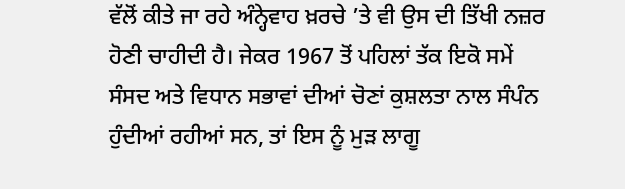ਵੱਲੋਂ ਕੀਤੇ ਜਾ ਰਹੇ ਅੰਨ੍ਹੇਵਾਹ ਖ਼ਰਚੇ ’ਤੇ ਵੀ ਉਸ ਦੀ ਤਿੱਖੀ ਨਜ਼ਰ ਹੋਣੀ ਚਾਹੀਦੀ ਹੈ। ਜੇਕਰ 1967 ਤੋਂ ਪਹਿਲਾਂ ਤੱਕ ਇਕੋ ਸਮੇਂ ਸੰਸਦ ਅਤੇ ਵਿਧਾਨ ਸਭਾਵਾਂ ਦੀਆਂ ਚੋਣਾਂ ਕੁਸ਼ਲਤਾ ਨਾਲ ਸੰਪੰਨ ਹੁੰਦੀਆਂ ਰਹੀਆਂ ਸਨ, ਤਾਂ ਇਸ ਨੂੰ ਮੁੜ ਲਾਗੂ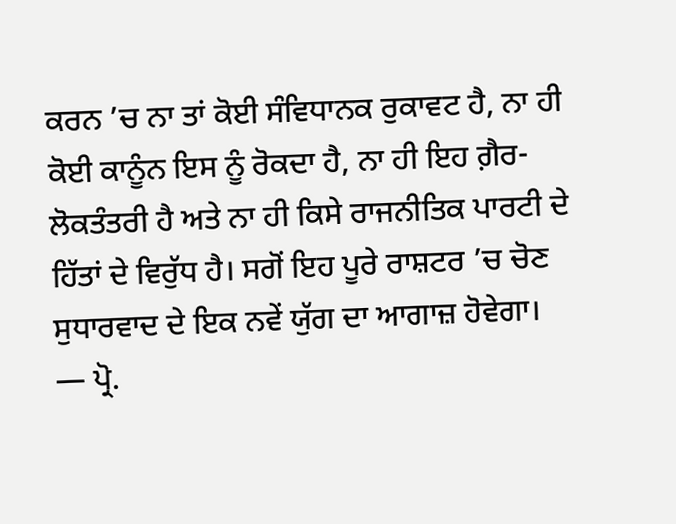ਕਰਨ ’ਚ ਨਾ ਤਾਂ ਕੋਈ ਸੰਵਿਧਾਨਕ ਰੁਕਾਵਟ ਹੈ, ਨਾ ਹੀ ਕੋਈ ਕਾਨੂੰਨ ਇਸ ਨੂੰ ਰੋਕਦਾ ਹੈ, ਨਾ ਹੀ ਇਹ ਗ਼ੈਰ-ਲੋਕਤੰਤਰੀ ਹੈ ਅਤੇ ਨਾ ਹੀ ਕਿਸੇ ਰਾਜਨੀਤਿਕ ਪਾਰਟੀ ਦੇ ਹਿੱਤਾਂ ਦੇ ਵਿਰੁੱਧ ਹੈ। ਸਗੋਂ ਇਹ ਪੂਰੇ ਰਾਸ਼ਟਰ ’ਚ ਚੋਣ ਸੁਧਾਰਵਾਦ ਦੇ ਇਕ ਨਵੇਂ ਯੁੱਗ ਦਾ ਆਗਾਜ਼ ਹੋਵੇਗਾ।
— ਪ੍ਰੋ.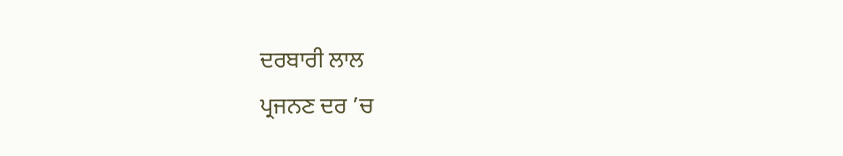ਦਰਬਾਰੀ ਲਾਲ
ਪ੍ਰਜਨਣ ਦਰ ’ਚ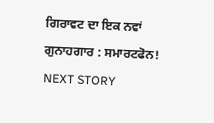ਗਿਰਾਵਟ ਦਾ ਇਕ ਨਵਾਂ ਗੁਨਾਹਗਾਰ : ਸਮਾਰਟਫੋਨ!
NEXT STORY